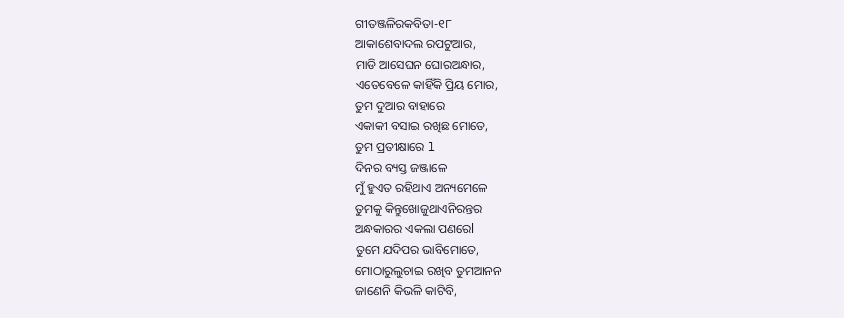ଗୀତଞ୍ଜଳିରକବିତା-୧୮
ଆକାଶେବାଦଲ ରପଟୁଆର,
ମାଡି ଆସେଘନ ଘୋରଅନ୍ଧାର,
ଏତେବେଳେ କାହିଁକି ପ୍ରିୟ ମୋର,
ତୁମ ଦୁଆର ବାହାରେ
ଏକାକୀ ବସାଇ ରଖିଛ ମୋତେ,
ତୁମ ପ୍ରତୀକ୍ଷାରେ l
ଦିନର ବ୍ୟସ୍ତ ଜଞ୍ଜାଳେ
ମୁଁ ହୁଏତ ରହିଥାଏ ଅନ୍ୟମେଳେ
ତୁମକୁ କିନ୍ତୁଖୋଜୁଥାଏନିରନ୍ତର
ଅନ୍ଧକାରର ଏକଲା ପଣରେl
ତୁମେ ଯଦିପର ଭାବିମୋତେ,
ମୋଠାରୁଲୁଚାଇ ରଖିବ ତୁମଆନନ
ଜାଣେନି କିଭଳି କାଟିବି,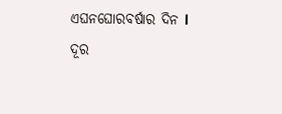ଏଘନଘୋରବର୍ଷାର ଦିନ l
ଦୂର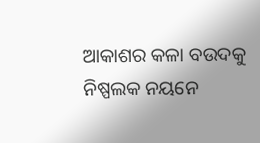ଆକାଶର କଳା ବଉଦକୁ
ନିଷ୍ପଲକ ନୟନେ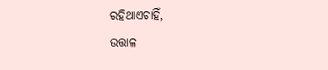ରହିଥାଏଚାହିଁ,
ଉତ୍ତାଳ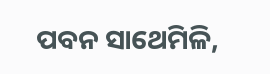ପବନ ସାଥେମିଳି,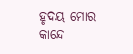ହୃଦୟ ମୋର କାନ୍ଦେ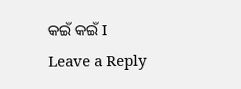କଇଁ କଇଁ I
Leave a Reply